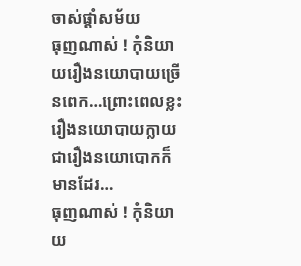ចាស់ផ្តាំសម័យ
ធុញណាស់ ! កុំនិយាយរឿងនយោបាយច្រើនពេក…ព្រោះពេលខ្លះរឿងនយោបាយក្លាយជារឿងនយោបោកក៏មានដែរ…
ធុញណាស់ ! កុំនិយាយ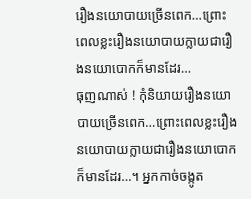រឿងនយោបាយច្រើនពេក…ព្រោះពេលខ្លះរឿងនយោបាយក្លាយជារឿងនយោបោកក៏មានដែរ…
ធុញណាស់ ! កុំនិយាយរឿងនយោបាយច្រើនពេក…ព្រោះពេលខ្លះរឿងនយោបាយក្លាយជារឿងនយោបោកក៏មានដែរ…។ អ្នកកាច់ចង្កូត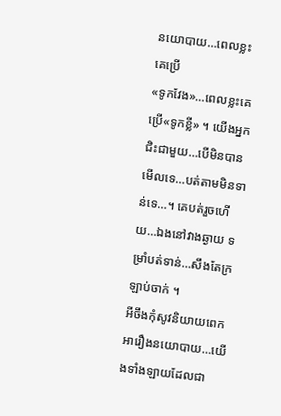នយោបាយ…ពេលខ្លះគេប្រើ
«ទូកវែង»…ពេលខ្លះគេប្រើ«ទូកខ្លី» ។ យើងអ្នកជិះជាមួយ…បើមិនបានមើលទេ…បត់តាមមិនទាន់ទេ…។ គេបត់រួចហើយ…ឯងនៅវាងឆ្ងាយ ទម្រាំបត់ទាន់…សឹងតែក្រឡាប់ចាក់ ។
អីចឹងកុំសូវនិយាយពេកអារឿងនយោបាយ…យើងទាំងឡាយដែលជា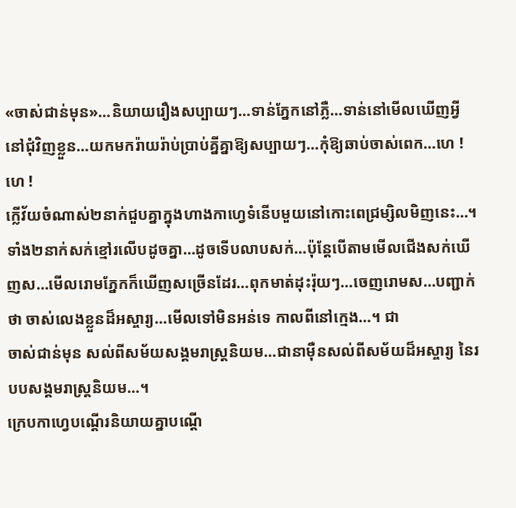«ចាស់ជាន់មុន»…និយាយរឿងសប្បាយៗ…ទាន់ភ្នែកនៅភ្លឺ…ទាន់នៅមើលឃើញអ្វីនៅជុំវិញខ្លួន…យកមករ៉ាយរ៉ាប់ប្រាប់គ្នីគ្នាឱ្យសប្បាយៗ…កុំឱ្យឆាប់ចាស់ពេក…ហេ ! ហេ !
ក្លើវ័យចំណាស់២នាក់ជួបគ្នាក្នុងហាងកាហ្វេទំនើបមួយនៅកោះពេជ្រម្សិលមិញនេះ…។ ទាំង២នាក់សក់ខ្មៅរលើបដូចគ្នា…ដូចទើបលាបសក់…ប៉ុន្តែបើតាមមើលជើងសក់ឃើញស…មើលរោមភ្នែកក៏ឃើញសច្រើនដែរ…ពុកមាត់ដុះរ៉ុយៗ…ចេញរោមស…បញ្ជាក់ថា ចាស់លេងខ្លួនដ៏អស្ចារ្យ…មើលទៅមិនអន់ទេ កាលពីនៅក្មេង…។ ជា
ចាស់ជាន់មុន សល់ពីសម័យសង្គមរាស្ត្រនិយម…ជានាម៉ឺនសល់ពីសម័យដ៏អស្ចារ្យ នៃរបបសង្គមរាស្ត្រនិយម…។
ក្រេបកាហ្វេបណ្តើរនិយាយគ្នាបណ្តើ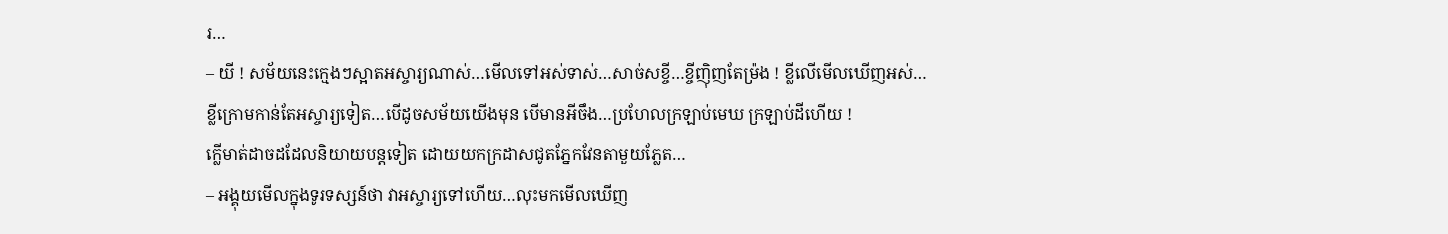រ…
– យី ! សម័យនេះក្មេងៗស្អាតអស្ចារ្យណាស់…មើលទៅអស់ទាស់…សាច់សខ្ចី…ខ្ចីញ៉ិញតែម្រ៉ង ! ខ្លីលើមើលឃើញអស់…ខ្លីក្រោមកាន់តែអស្ចារ្យទៀត…បើដូចសម័យយើងមុន បើមានអីចឹង…ប្រហែលក្រឡាប់មេឃ ក្រឡាប់ដីហើយ !
ក្លើមាត់ដាចដដែលនិយាយបន្តទៀត ដោយយកក្រដាសជូតភ្នែកវែនតាមួយភ្លែត…
– អង្គុយមើលក្នុងទូរទស្សន៍ថា វាអស្ចារ្យទៅហើយ…លុះមកមើលឃើញ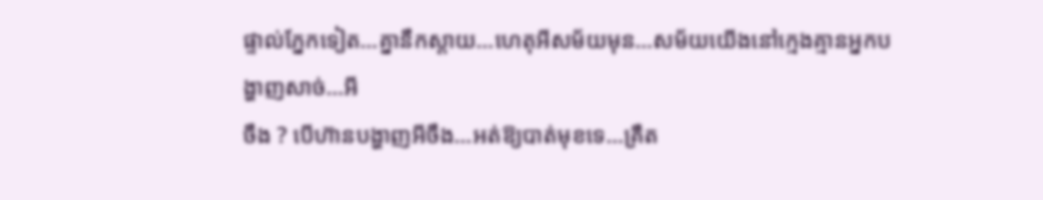ផ្ទាល់ភ្នែកទៀត…គ្នានឹកស្តាយ…ហេតុអីសម័យមុន…សម័យយើងនៅក្មេងគ្មានអ្នកបង្ហាញសាច់…អី
ចឹង ? បើហ៊ានបង្ហាញអីចឹង…អត់ឱ្យបាត់មុខទេ…គ្រឺត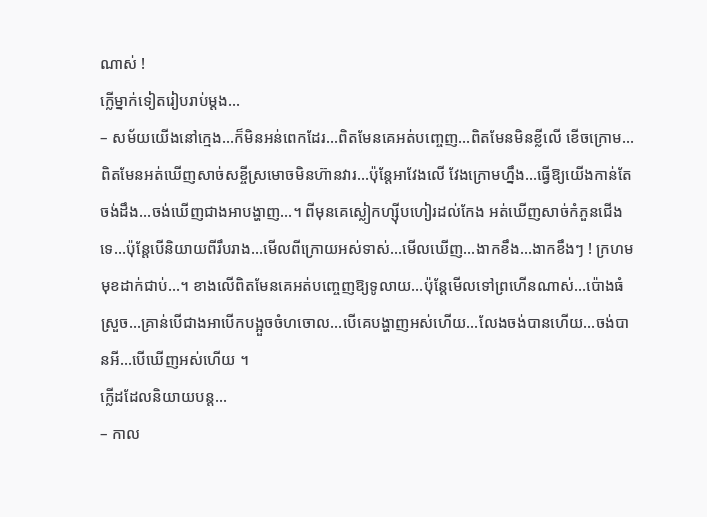ណាស់ !
ក្លើម្នាក់ទៀតរៀបរាប់ម្តង…
– សម័យយើងនៅក្មេង…ក៏មិនអន់ពេកដែរ…ពិតមែនគេអត់បញ្ចេញ…ពិតមែនមិនខ្លីលើ ខើចក្រោម…ពិតមែនអត់ឃើញសាច់សខ្ចីស្រមោចមិនហ៊ានវារ…ប៉ុន្តែអាវែងលើ វែងក្រោមហ្នឹង…ធ្វើឱ្យយើងកាន់តែចង់ដឹង…ចង់ឃើញជាងអាបង្ហាញ…។ ពីមុនគេស្លៀកហ្ស៊ីបហៀរដល់កែង អត់ឃើញសាច់កំភួនជើងទេ…ប៉ុន្តែបើនិយាយពីរឹបរាង…មើលពីក្រោយអស់ទាស់…មើលឃើញ…ងាកខឹង…ងាកខឹងៗ ! ក្រហមមុខដាក់ជាប់…។ ខាងលើពិតមែនគេអត់បញ្ចេញឱ្យទូលាយ…ប៉ុន្តែមើលទៅព្រហើនណាស់…ប៉ោងធំស្រួច…គ្រាន់បើជាងអាបើកបង្អួចចំហចោល…បើគេបង្ហាញអស់ហើយ…លែងចង់បានហើយ…ចង់បានអី…បើឃើញអស់ហើយ ។
ក្លើដដែលនិយាយបន្ត…
– កាល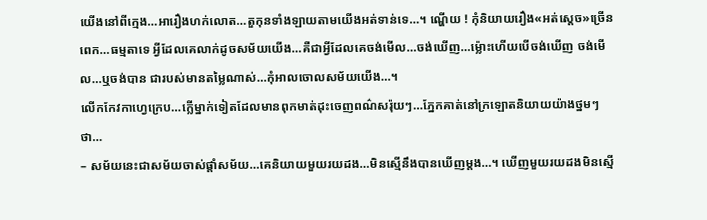យើងនៅពីក្មេង…អារឿងហក់លោត…តួកុនទាំងឡាយតាមយើងអត់ទាន់ទេ…។ ណ្ហើយ ! កុំនិយាយរឿង«អត់ស្តេច»ច្រើនពេក…ធម្មតាទេ អ្វីដែលគេលាក់ដូចសម័យយើង…គឺជាអ្វីដែលគេចង់មើល…ចង់ឃើញ…ម្ល៉ោះហើយបើចង់ឃើញ ចង់មើល…ឬចង់បាន ជារបស់មានតម្លៃណាស់…កុំអាលចោលសម័យយើង…។
លើកកែវកាហ្វេក្រេប…ក្លើម្នាក់ទៀតដែលមានពុកមាត់ដុះចេញពណ៌សរ៉ុយៗ…ភ្នែកគាត់នៅក្រឡោតនិយាយយ៉ាងថ្នមៗថា…
– សម័យនេះជាសម័យចាស់ផ្តាំសម័យ…គេនិយាយមួយរយដង…មិនស្មើនឹងបានឃើញម្តង…។ ឃើញមួយរយដងមិនស្មើ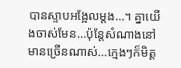បានស្ទាបអង្អែលម្តង…។ គ្នាយើងចាស់មែន…ប៉ុន្តែសំណាងនៅមានច្រើនណាស់…ក្មេងៗក៏មិត្ត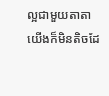ល្អជាមួយតាតាយើងក៏មិនតិចដែ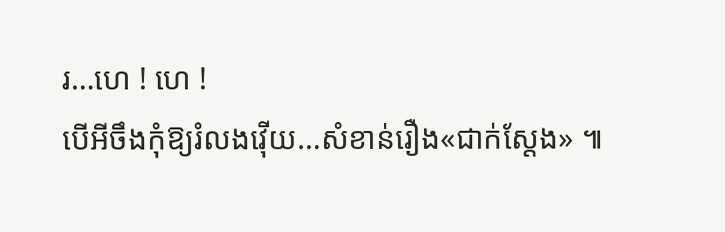រ…ហេ ! ហេ !
បើអីចឹងកុំឱ្យរំលងវ៉ើយ…សំខាន់រឿង«ជាក់ស្តែង» ៕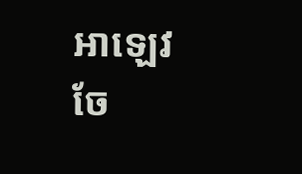អាឡេវ
ចែ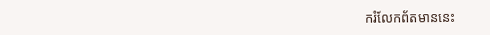ករំលែកព័តមាននេះ